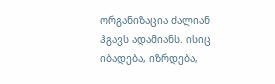ორგანიზაცია ძალიან ჰგავს ადამიანს. ისიც იბადება, იზრდება,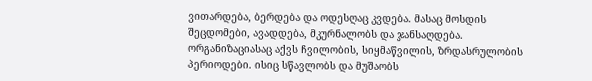ვითარდება, ბერდება და ოდესღაც კვდება. მასაც მოსდის შეცდომები, ავადდება, მკურნალობს და ჯანსაღდება. ორგანიზაციასაც აქვს ჩვილობის, სიყმაწვილის, ზრდასრულობის პერიოდები. ისიც სწავლობს და მუშაობს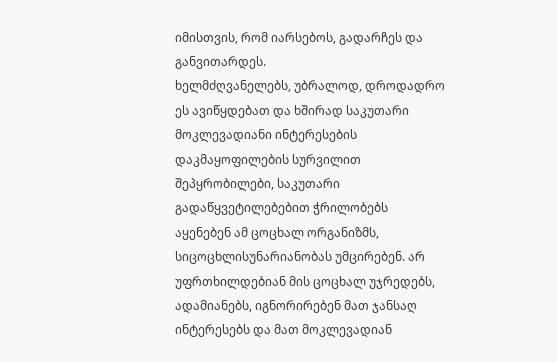იმისთვის, რომ იარსებოს, გადარჩეს და განვითარდეს.
ხელმძღვანელებს, უბრალოდ, დროდადრო ეს ავიწყდებათ და ხშირად საკუთარი მოკლევადიანი ინტერესების დაკმაყოფილების სურვილით შეპყრობილები, საკუთარი გადაწყვეტილებებით ჭრილობებს აყენებენ ამ ცოცხალ ორგანიზმს, სიცოცხლისუნარიანობას უმცირებენ. არ უფრთხილდებიან მის ცოცხალ უჯრედებს, ადამიანებს, იგნორირებენ მათ ჯანსაღ ინტერესებს და მათ მოკლევადიან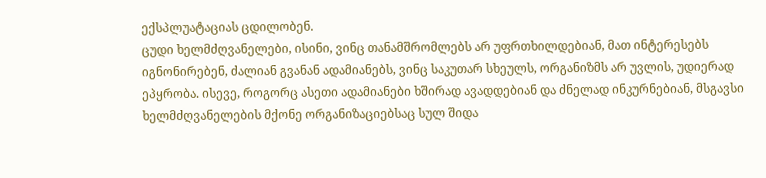ექსპლუატაციას ცდილობენ.
ცუდი ხელმძღვანელები, ისინი, ვინც თანამშრომლებს არ უფრთხილდებიან, მათ ინტერესებს იგნონირებენ, ძალიან გვანან ადამიანებს, ვინც საკუთარ სხეულს, ორგანიზმს არ უვლის, უდიერად ეპყრობა. ისევე, როგორც ასეთი ადამიანები ხშირად ავადდებიან და ძნელად ინკურნებიან, მსგავსი ხელმძღვანელების მქონე ორგანიზაციებსაც სულ შიდა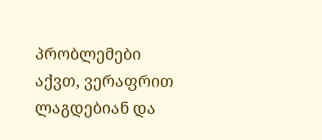პრობლემები აქვთ, ვერაფრით ლაგდებიან და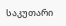საკუთარი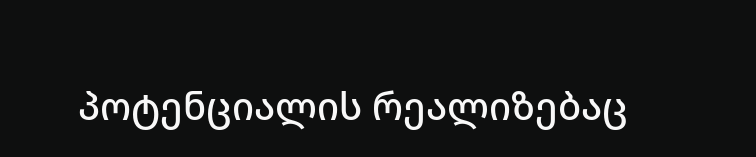პოტენციალის რეალიზებაც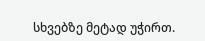სხვებზე მეტად უჭირთ.